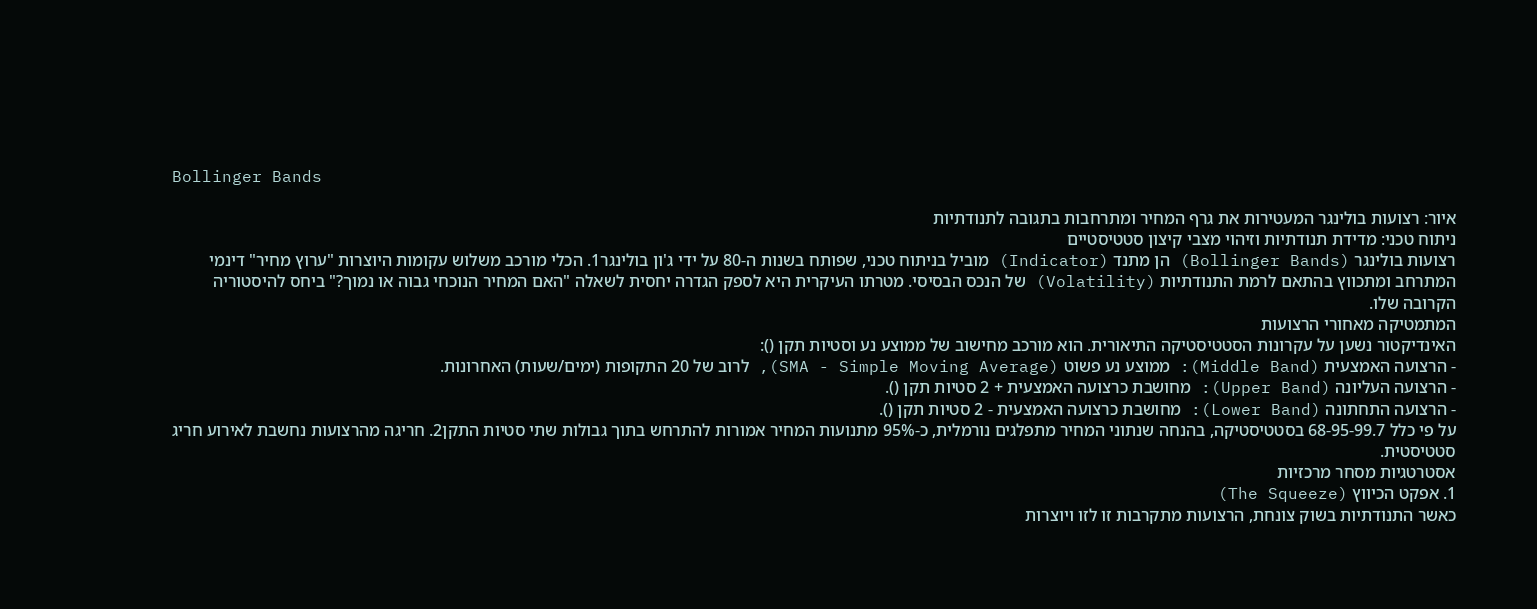Bollinger Bands

איור: רצועות בולינגר המעטירות את גרף המחיר ומתרחבות בתגובה לתנודתיות
ניתוח טכני: מדידת תנודתיות וזיהוי מצבי קיצון סטטיסטיים
רצועות בולינגר (Bollinger Bands) הן מתנד (Indicator) מוביל בניתוח טכני, שפותח בשנות ה-80 על ידי ג'ון בולינגר1. הכלי מורכב משלוש עקומות היוצרות "ערוץ מחיר" דינמי המתרחב ומתכווץ בהתאם לרמת התנודתיות (Volatility) של הנכס הבסיסי. מטרתו העיקרית היא לספק הגדרה יחסית לשאלה "האם המחיר הנוכחי גבוה או נמוך?" ביחס להיסטוריה הקרובה שלו.
המתמטיקה מאחורי הרצועות
האינדיקטור נשען על עקרונות הסטטיסטיקה התיאורית. הוא מורכב מחישוב של ממוצע נע וסטיות תקן ():
- הרצועה האמצעית (Middle Band): ממוצע נע פשוט (SMA - Simple Moving Average), לרוב של 20 התקופות (ימים/שעות) האחרונות.
- הרצועה העליונה (Upper Band): מחושבת כרצועה האמצעית + 2 סטיות תקן ().
- הרצועה התחתונה (Lower Band): מחושבת כרצועה האמצעית - 2 סטיות תקן ().
על פי כלל 68-95-99.7 בסטטיסטיקה, בהנחה שנתוני המחיר מתפלגים נורמלית, כ-95% מתנועות המחיר אמורות להתרחש בתוך גבולות שתי סטיות התקן2. חריגה מהרצועות נחשבת לאירוע חריג סטטיסטית.
אסטרטגיות מסחר מרכזיות
1. אפקט הכיווץ (The Squeeze)
כאשר התנודתיות בשוק צונחת, הרצועות מתקרבות זו לזו ויוצרות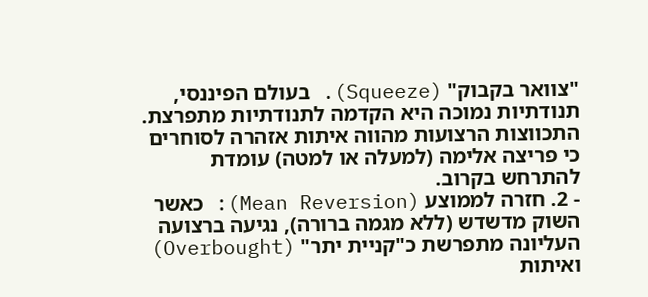"צוואר בקבוק" (Squeeze). בעולם הפיננסי, תנודתיות נמוכה היא הקדמה לתנודתיות מתפרצת. התכווצות הרצועות מהווה איתות אזהרה לסוחרים כי פריצה אלימה (למעלה או למטה) עומדת להתרחש בקרוב.
- 2. חזרה לממוצע (Mean Reversion): כאשר השוק מדשדש (ללא מגמה ברורה), נגיעה ברצועה העליונה מתפרשת כ"קניית יתר" (Overbought) ואיתות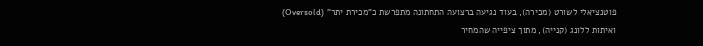פוטנציאלי לשורט (מכירה), בעוד נגיעה ברצועה התחתונה מתפרשת כ"מכירת יתר" (Oversold) ואיתות ללונג (קנייה), מתוך ציפייה שהמחיר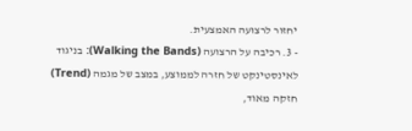יחזור לרצועה האמצעית.
- 3. רכיבה על הרצועה (Walking the Bands): בניגוד לאינסטינקט של חזרה לממוצע, במצב של מגמה (Trend) חזקה מאוד,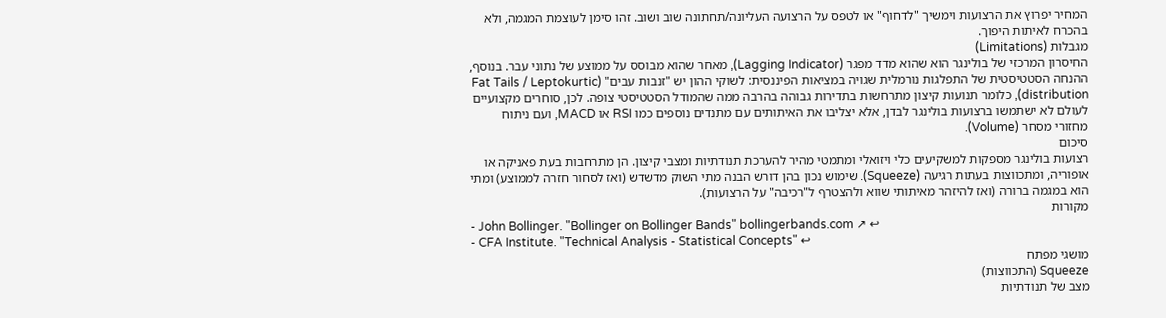המחיר יפרוץ את הרצועות וימשיך "לדחוף" או לטפס על הרצועה העליונה/תחתונה שוב ושוב. זהו סימן לעוצמת המגמה, ולא בהכרח לאיתות היפוך.
מגבלות (Limitations)
החיסרון המרכזי של בולינגר הוא שהוא מדד מפגר (Lagging Indicator), מאחר שהוא מבוסס על ממוצע של נתוני עבר. בנוסף, ההנחה הסטטיסטית של התפלגות נורמלית שגויה במציאות הפיננסית: לשוקי ההון יש "זנבות עבים" (Fat Tails / Leptokurtic distribution), כלומר תנועות קיצון מתרחשות בתדירות גבוהה בהרבה ממה שהמודל הסטטיסטי צופה. לכן, סוחרים מקצועיים לעולם לא ישתמשו ברצועות בולינגר לבדן, אלא יצליבו את האיתותים עם מתנדים נוספים כמו RSI או MACD, ועם ניתוח מחזורי מסחר (Volume).
סיכום
רצועות בולינגר מספקות למשקיעים כלי ויזואלי ומתמטי מהיר להערכת תנודתיות ומצבי קיצון. הן מתרחבות בעת פאניקה או אופוריה, ומתכווצות בעתות רגיעה (Squeeze). שימוש נכון בהן דורש הבנה מתי השוק מדשדש (ואז לסחור חזרה לממוצע) ומתי הוא במגמה ברורה (ואז להיזהר מאיתותי שווא ולהצטרף ל"רכיבה" על הרצועות).
מקורות
- John Bollinger. "Bollinger on Bollinger Bands" bollingerbands.com ↗ ↩
- CFA Institute. "Technical Analysis - Statistical Concepts" ↩
מושגי מפתח
Squeeze (התכווצות)
מצב של תנודתיות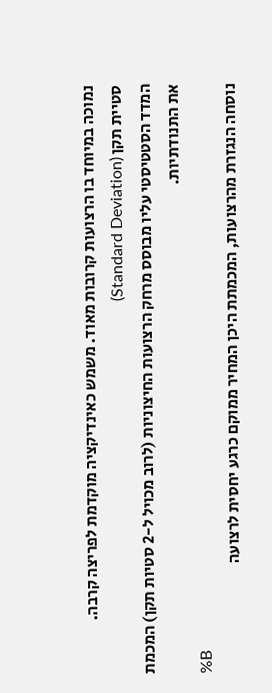נמוכה במיוחד בו הרצועות קרובות מאוד. משמש כאינדיקציה מוקדמת לפריצה קרבה.
סטיית תקן (Standard Deviation)
המדד הסטטיסטי עליו מבוסס מרחק הרצועות החיצוניות (לרוב מכויל ל-2 סטיות תקן) המכמת את התנודתיות.
%B
נוסחה הנגזרת מהרצועות, המכמתת היכן המחיר ממוקם כרגע יחסית לרצועה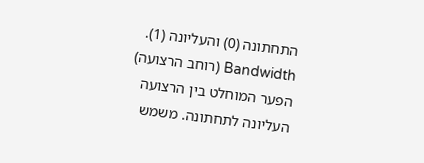התחתונה (0) והעליונה (1).
Bandwidth (רוחב הרצועה)
הפער המוחלט בין הרצועה העליונה לתחתונה. משמש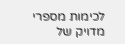לכימות מספרי מדויק של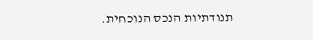תנודתיות הנכס הנוכחית.